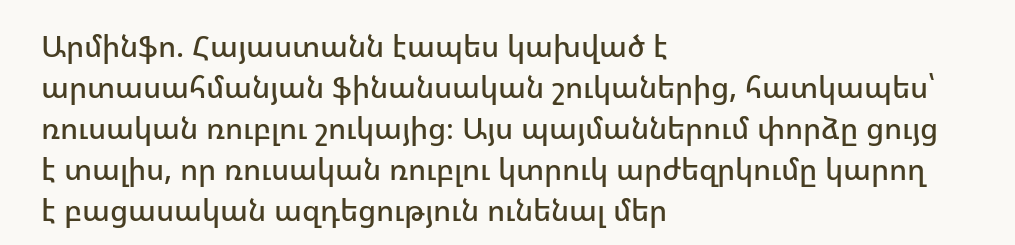Արմինֆո. Հայաստանն էապես կախված է արտասահմանյան ֆինանսական շուկաներից, հատկապես՝ ռուսական ռուբլու շուկայից։ Այս պայմաններում փորձը ցույց է տալիս, որ ռուսական ռուբլու կտրուկ արժեզրկումը կարող է բացասական ազդեցություն ունենալ մեր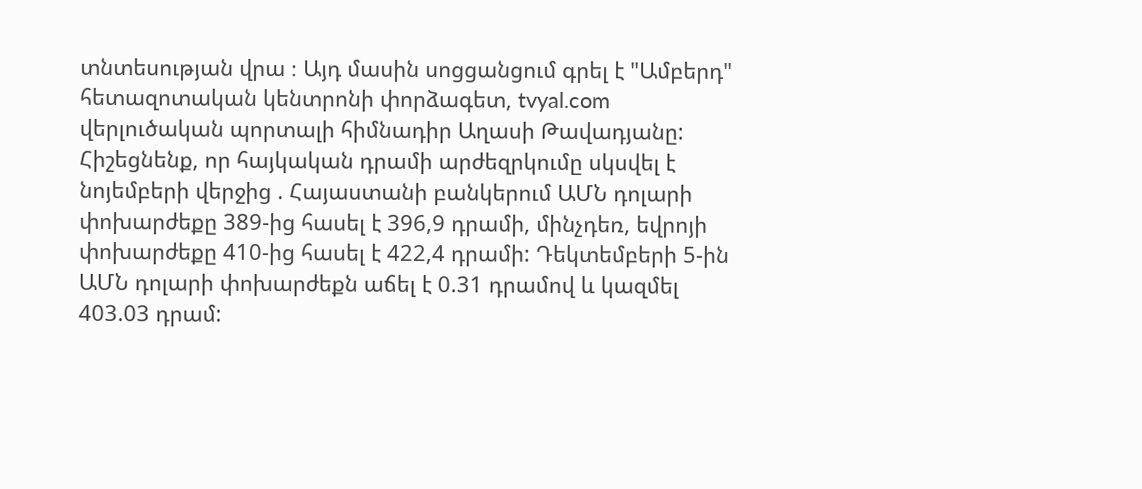տնտեսության վրա ։ Այդ մասին սոցցանցում գրել է "Ամբերդ" հետազոտական կենտրոնի փորձագետ, tvyal.com վերլուծական պորտալի հիմնադիր Աղասի Թավադյանը:
Հիշեցնենք, որ հայկական դրամի արժեզրկումը սկսվել է նոյեմբերի վերջից . Հայաստանի բանկերում ԱՄՆ դոլարի փոխարժեքը 389-ից հասել է 396,9 դրամի, մինչդեռ, եվրոյի փոխարժեքը 410-ից հասել է 422,4 դրամի: Դեկտեմբերի 5-ին ԱՄՆ դոլարի փոխարժեքն աճել է 0.31 դրամով և կազմել 403.03 դրամ: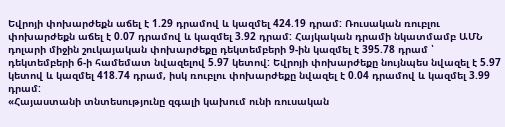Եվրոյի փոխարժեքն աճել է 1.29 դրամով և կազմել 424.19 դրամ: Ռուսական ռուբլու փոխարժեքն աճել է 0.07 դրամով և կազմել 3.92 դրամ: Հայկական դրամի նկատմամբ ԱՄՆ դոլարի միջին շուկայական փոխարժեքը դեկտեմբերի 9-ին կազմել է 395.78 դրամ ՝ դեկտեմբերի 6-ի համեմատ նվազելով 5.97 կետով: Եվրոյի փոխարժեքը նույնպես նվազել է 5.97 կետով և կազմել 418.74 դրամ, իսկ ռուբլու փոխարժեքը նվազել է 0.04 դրամով և կազմել 3.99 դրամ:
«Հայաստանի տնտեսությունը զգալի կախում ունի ռուսական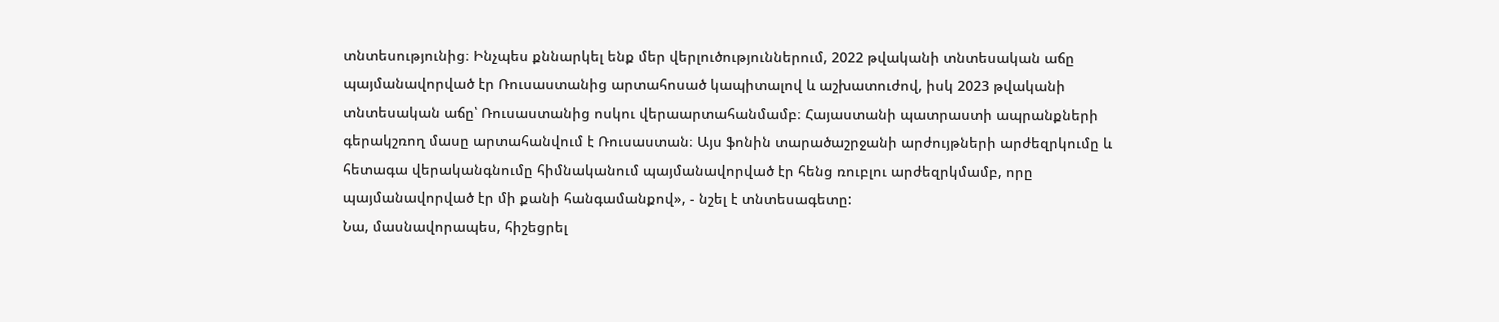տնտեսությունից։ Ինչպես քննարկել ենք մեր վերլուծություններում, 2022 թվականի տնտեսական աճը պայմանավորված էր Ռուսաստանից արտահոսած կապիտալով և աշխատուժով, իսկ 2023 թվականի տնտեսական աճը՝ Ռուսաստանից ոսկու վերաարտահանմամբ։ Հայաստանի պատրաստի ապրանքների գերակշռող մասը արտահանվում է Ռուսաստան։ Այս ֆոնին տարածաշրջանի արժույթների արժեզրկումը և հետագա վերականգնումը հիմնականում պայմանավորված էր հենց ռուբլու արժեզրկմամբ, որը պայմանավորված էր մի քանի հանգամանքով», - նշել է տնտեսագետը:
Նա, մասնավորապես, հիշեցրել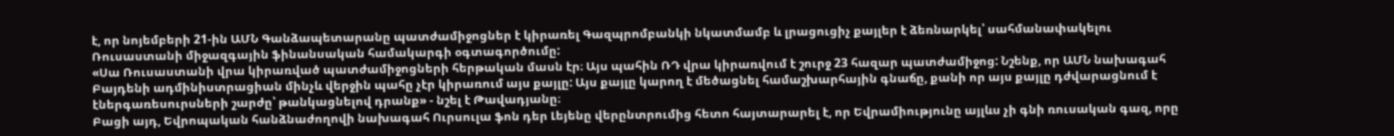է, որ նոյեմբերի 21-ին ԱՄՆ Գանձապետարանը պատժամիջոցներ է կիրառել Գազպրոմբանկի նկատմամբ և լրացուցիչ քայլեր է ձեռնարկել՝ սահմանափակելու Ռուսաստանի միջազգային ֆինանսական համակարգի օգտագործումը:
«Սա Ռուսաստանի վրա կիրառված պատժամիջոցների հերթական մասն էր։ Այս պահին ՌԴ վրա կիրառվում է շուրջ 23 հազար պատժամիջոց: Նշենք, որ ԱՄՆ նախագահ Բայդենի ադմինիստրացիան մինչև վերջին պահը չէր կիրառում այս քայլը: Այս քայլը կարող է մեծացնել համաշխարհային գնաճը, քանի որ այս քայլը դժվարացնում է էներգառեսուրսների շարժը՝ թանկացնելով դրանք» - նշել է Թավադյանը։
Բացի այդ, Եվրոպական հանձնաժողովի նախագահ Ուրսուլա ֆոն դեր Լեյենը վերընտրումից հետո հայտարարել է, որ Եվրամիությունը այլևս չի գնի ռուսական գազ, որը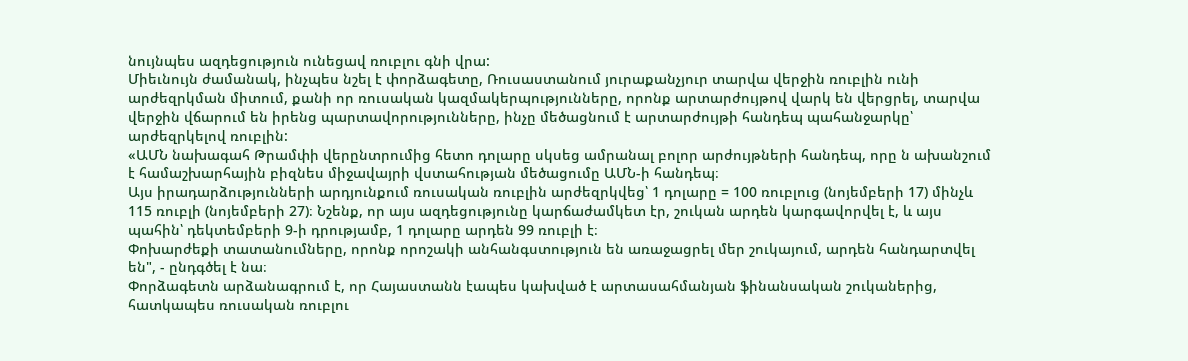նույնպես ազդեցություն ունեցավ ռուբլու գնի վրա:
Միեւնույն ժամանակ, ինչպես նշել է փորձագետը, Ռուսաստանում յուրաքանչյուր տարվա վերջին ռուբլին ունի արժեզրկման միտում, քանի որ ռուսական կազմակերպությունները, որոնք արտարժույթով վարկ են վերցրել, տարվա վերջին վճարում են իրենց պարտավորությունները, ինչը մեծացնում է արտարժույթի հանդեպ պահանջարկը՝ արժեզրկելով ռուբլին:
«ԱՄՆ նախագահ Թրամփի վերընտրումից հետո դոլարը սկսեց ամրանալ բոլոր արժույթների հանդեպ, որը ն ախանշում է համաշխարհային բիզնես միջավայրի վստահության մեծացումը ԱՄՆ-ի հանդեպ։
Այս իրադարձությունների արդյունքում ռուսական ռուբլին արժեզրկվեց՝ 1 դոլարը = 100 ռուբլուց (նոյեմբերի 17) մինչև 115 ռուբլի (նոյեմբերի 27)։ Նշենք, որ այս ազդեցությունը կարճաժամկետ էր, շուկան արդեն կարգավորվել է, և այս պահին՝ դեկտեմբերի 9-ի դրությամբ, 1 դոլարը արդեն 99 ռուբլի է։
Փոխարժեքի տատանումները, որոնք որոշակի անհանգստություն են առաջացրել մեր շուկայում, արդեն հանդարտվել են", - ընդգծել է նա։
Փորձագետն արձանագրում է, որ Հայաստանն էապես կախված է արտասահմանյան ֆինանսական շուկաներից, հատկապես ռուսական ռուբլու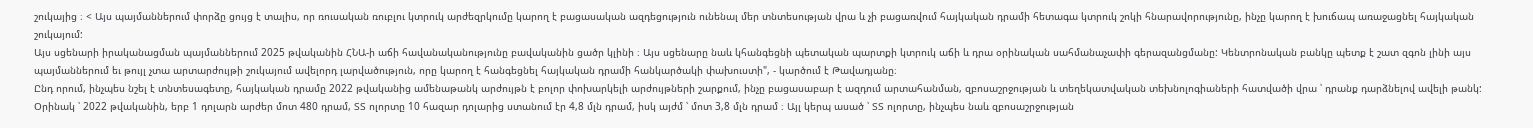շուկայից ։ < Այս պայմաններում փորձը ցույց է տալիս, որ ռուսական ռուբլու կտրուկ արժեզրկումը կարող է բացասական ազդեցություն ունենալ մեր տնտեսության վրա և չի բացառվում հայկական դրամի հետագա կտրուկ շոկի հնարավորությունը, ինչը կարող է խուճապ առաջացնել հայկական շուկայում:
Այս սցենարի իրականացման պայմաններում 2025 թվականին ՀՆԱ-ի աճի հավանականությունը բավականին ցածր կլինի ։ Այս սցենարը նաև կհանգեցնի պետական պարտքի կտրուկ աճի և դրա օրինական սահմանաչափի գերազանցմանը: Կենտրոնական բանկը պետք է շատ զգոն լինի այս պայմաններում եւ թույլ չտա արտարժույթի շուկայում ավելորդ լարվածություն, որը կարող է հանգեցնել հայկական դրամի հանկարծակի փախուստի", - կարծում է Թավադյանը։
Ընդ որում, ինչպես նշել է տնտեսագետը, հայկական դրամը 2022 թվականից ամենաթանկ արժույթն է բոլոր փոխարկելի արժույթների շարքում, ինչը բացասաբար է ազդում արտահանման, զբոսաշրջության և տեղեկատվական տեխնոլոգիաների հատվածի վրա ՝ դրանք դարձնելով ավելի թանկ: Օրինակ ՝ 2022 թվականին, երբ 1 դոլարն արժեր մոտ 480 դրամ, ՏՏ ոլորտը 10 հազար դոլարից ստանում էր 4,8 մլն դրամ, իսկ այժմ ՝ մոտ 3,8 մլն դրամ ։ Այլ կերպ ասած ՝ ՏՏ ոլորտը, ինչպես նաև զբոսաշրջության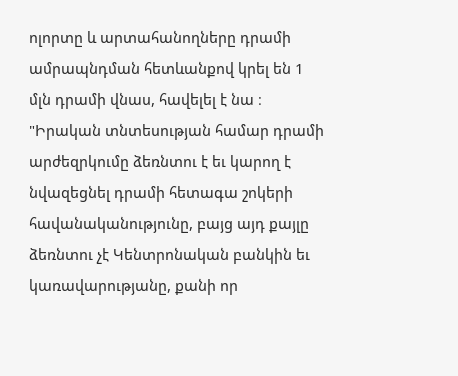ոլորտը և արտահանողները դրամի ամրապնդման հետևանքով կրել են 1 մլն դրամի վնաս, հավելել է նա ։
"Իրական տնտեսության համար դրամի արժեզրկումը ձեռնտու է եւ կարող է նվազեցնել դրամի հետագա շոկերի հավանականությունը, բայց այդ քայլը ձեռնտու չէ Կենտրոնական բանկին եւ կառավարությանը, քանի որ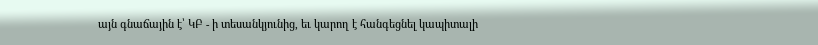այն գնաճային է՝ ԿԲ - ի տեսանկյունից, եւ կարող է հանգեցնել կապիտալի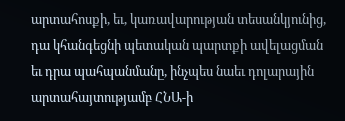արտահոսքի, եւ, կառավարության տեսանկյունից, դա կհանգեցնի պետական պարտքի ավելացման եւ դրա պահպանմանը, ինչպես նաեւ դոլարային արտահայտությամբ ՀՆԱ-ի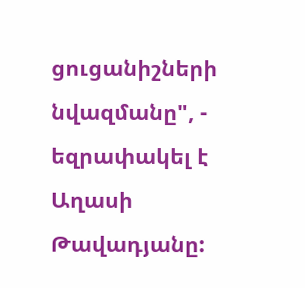ցուցանիշների նվազմանը", - եզրափակել է Աղասի Թավադյանը: